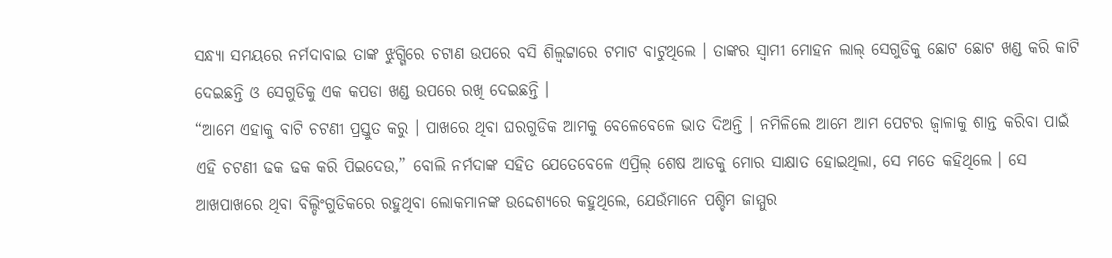ସନ୍ଧ୍ୟା ସମୟରେ ନର୍ମଦାବାଇ ତାଙ୍କ ଝୁଗ୍ଗିରେ ଚଟାଣ ଉପରେ ବସି ଶିଲ୍ବଟ୍ଟାରେ ଟମାଟ ବାଟୁଥିଲେ । ତାଙ୍କର ସ୍ୱାମୀ ମୋହନ ଲାଲ୍ ସେଗୁଡିକୁ ଛୋଟ ଛୋଟ ଖଣ୍ଡ କରି କାଟି ଦେଇଛନ୍ତି ଓ ସେଗୁଡିକୁ ଏକ କପଡା ଖଣ୍ଡ ଉପରେ ରଖି ଦେଇଛନ୍ତି ।
“ଆମେ ଏହାକୁ ବାଟି ଚଟଣୀ ପ୍ରସ୍ତୁତ କରୁ । ପାଖରେ ଥିବା ଘରଗୁଡିକ ଆମକୁ ବେଳେବେଳେ ଭାତ ଦିଅନ୍ତି । ନମିଳିଲେ ଆମେ ଆମ ପେଟର ଜ୍ୱାଳାକୁ ଶାନ୍ତ କରିବା ପାଇଁ ଏହି ଚଟଣୀ ଢକ ଢକ କରି ପିଇଦେଉ,” ବୋଲି ନର୍ମଦାଙ୍କ ସହିତ ଯେତେବେଳେ ଏପ୍ରିଲ୍ ଶେଷ ଆଡକୁ ମୋର ସାକ୍ଷାତ ହୋଇଥିଲା, ସେ ମତେ କହିଥିଲେ । ସେ ଆଖପାଖରେ ଥିବା ବିଲ୍ଡିଂଗୁଡିକରେ ରହୁଥିବା ଲୋକମାନଙ୍କ ଉଦ୍ଦେଶ୍ୟରେ କହୁଥିଲେ, ଯେଉଁମାନେ ପଶ୍ଚିମ ଜାମ୍ମୁର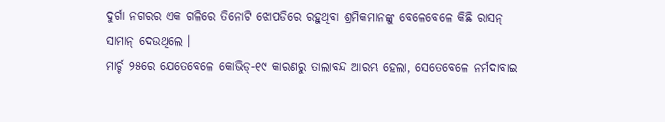ଦୁର୍ଗା ନଗରର ଏକ ଗଳିରେ ତିନୋଟି ଝୋପଡିରେ ରହୁଥିବା ଶ୍ରମିକମାନଙ୍କୁ ବେଳେବେଳେ କିଛି ରାସନ୍ ସାମାନ୍ ଦେଉଥିଲେ ।
ମାର୍ଚ୍ଚ ୨୫ରେ ଯେତେବେଳେ କୋଭିଡ୍-୧୯ କାରଣରୁ ତାଲାବନ୍ଦ ଆରମ୍ଭ ହେଲା, ସେତେବେଳେ ନର୍ମଦାବାଇ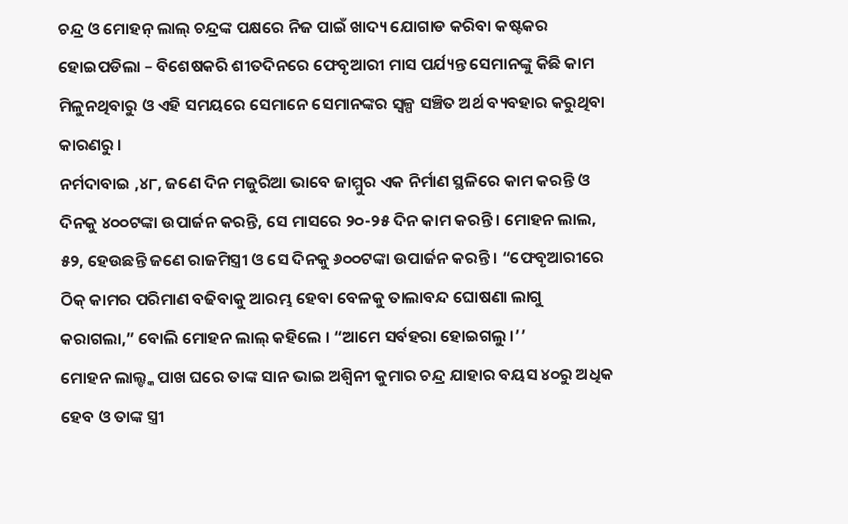ଚନ୍ଦ୍ର ଓ ମୋହନ୍ ଲାଲ୍ ଚନ୍ଦ୍ରଙ୍କ ପକ୍ଷରେ ନିଜ ପାଇଁ ଖାଦ୍ୟ ଯୋଗାଡ କରିବା କଷ୍ଟକର ହୋଇପଡିଲା – ବିଶେଷକରି ଶୀତଦିନରେ ଫେବୃଆରୀ ମାସ ପର୍ଯ୍ୟନ୍ତ ସେମାନଙ୍କୁ କିଛି କାମ ମିଳୁନଥିବାରୁ ଓ ଏହି ସମୟରେ ସେମାନେ ସେମାନଙ୍କର ସ୍ୱଳ୍ପ ସଞ୍ଚିତ ଅର୍ଥ ବ୍ୟବହାର କରୁଥିବା କାରଣରୁ ।
ନର୍ମଦାବାଇ ,୪୮, ଜଣେ ଦିନ ମଜୁରିଆ ଭାବେ ଜାମ୍ମୁର ଏକ ନିର୍ମାଣ ସ୍ଥଳିରେ କାମ କରନ୍ତି ଓ ଦିନକୁ ୪୦୦ଟଙ୍କା ଉପାର୍ଜନ କରନ୍ତି, ସେ ମାସରେ ୨୦-୨୫ ଦିନ କାମ କରନ୍ତି । ମୋହନ ଲାଲ, ୫୨, ହେଉଛନ୍ତି ଜଣେ ରାଜମିସ୍ତ୍ରୀ ଓ ସେ ଦିନକୁ ୬୦୦ଟଙ୍କା ଉପାର୍ଜନ କରନ୍ତି । “ଫେବୃଆରୀରେ ଠିକ୍ କାମର ପରିମାଣ ବଢିବାକୁ ଆରମ୍ଭ ହେବା ବେଳକୁ ତାଲାବନ୍ଦ ଘୋଷଣା ଲାଗୁ କରାଗଲା,” ବୋଲି ମୋହନ ଲାଲ୍ କହିଲେ । “ଆମେ ସର୍ବହରା ହୋଇଗଲୁ ।’’
ମୋହନ ଲାଲ୍ଙ୍କ ପାଖ ଘରେ ତାଙ୍କ ସାନ ଭାଇ ଅଶ୍ୱିନୀ କୁମାର ଚନ୍ଦ୍ର ଯାହାର ବୟସ ୪୦ରୁ ଅଧିକ ହେବ ଓ ତାଙ୍କ ସ୍ତ୍ରୀ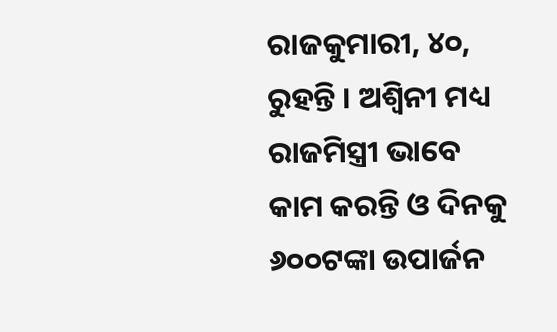ରାଜକୁମାରୀ, ୪୦, ରୁହନ୍ତି । ଅଶ୍ୱିନୀ ମଧ୍ୟ ରାଜମିସ୍ତ୍ରୀ ଭାବେ କାମ କରନ୍ତି ଓ ଦିନକୁ ୬୦୦ଟଙ୍କା ଉପାର୍ଜନ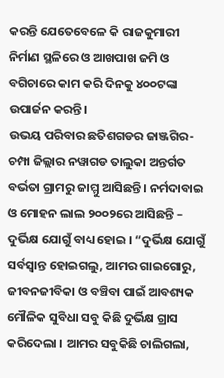କରନ୍ତି ଯେତେବେଳେ କି ରାଜକୁମାରୀ ନିର୍ମାଣ ସ୍ଥଳିରେ ଓ ଆଖପାଖ ଜମି ଓ ବଗିଚାରେ କାମ କରି ଦିନକୁ ୪୦୦ଟଙ୍କା ଉପାର୍ଜନ କରନ୍ତି।
ଉଭୟ ପରିବାର ଛତିଶଗଡର ଜାଞ୍ଜଗିର-ଚମ୍ପା ଜିଲ୍ଲାର ନୱାଗଡ ତାଲୁକା ଅନ୍ତର୍ଗତ ବର୍ଭତା ଗ୍ରାମରୁ ଜାମ୍ମୁ ଆସିଛନ୍ତି । ନର୍ମଦାବାଇ ଓ ମୋହନ ଲାଲ ୨୦୦୨ରେ ଆସିଛନ୍ତି – ଦୁର୍ଭିକ୍ଷ ଯୋଗୁଁ ବାଧ୍ୟ ହୋଇ । “ଦୁର୍ଭିକ୍ଷ ଯୋଗୁଁ ସର୍ବସ୍ୱାନ୍ତ ହୋଇଗଲୁ, ଆମର ଗାଇଗୋରୁ, ଜୀବନଜୀବିକା ଓ ବଞ୍ଚିବା ପାଇଁ ଆବଶ୍ୟକ ମୌଳିକ ସୁବିଧା ସବୁ କିଛି ଦୁର୍ଭିକ୍ଷ ଗ୍ରାସ କରିଦେଲା । ଆମର ସବୁକିଛି ଚାଲିଗଲା,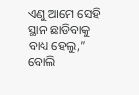ଏଣୁ ଆମେ ସେହି ସ୍ଥାନ ଛାଡିବାକୁ ବାଧ୍ୟ ହେଲୁ,” ବୋଲି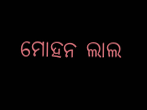ମୋହନ ଲାଲ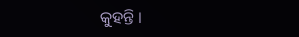କୁହନ୍ତି ।